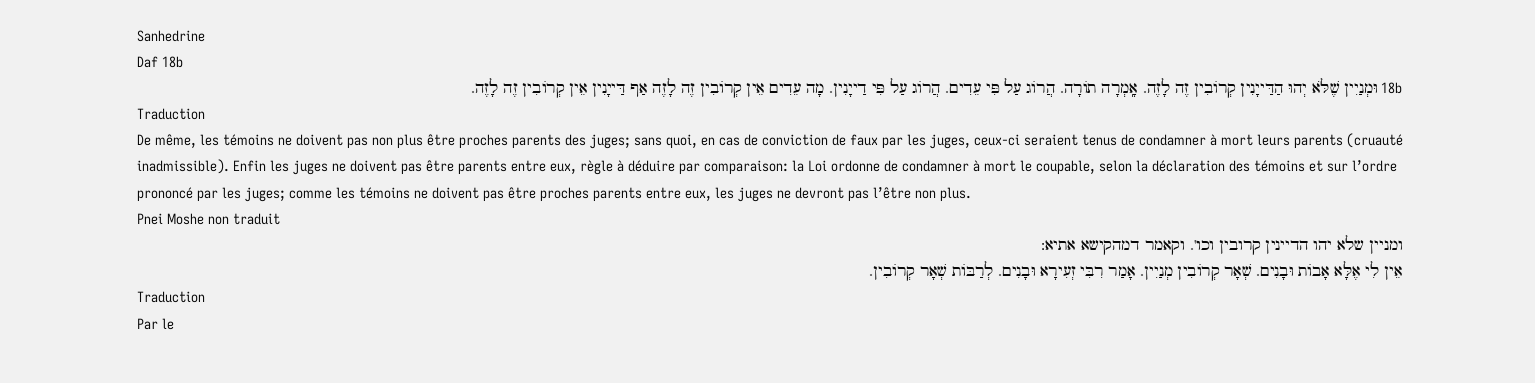Sanhedrine
Daf 18b
18b וּמְנַיִין שֶׁלֹּא יְהוּ הַדַּייָנִין קְרוֹבִין זֶה לָזֶה. אָֽמְרָה תוֹרָה. הֲרוֹג עַל פִּי עֵדִים. הֲרוֹג עַל פִּי דַייָנִין. מָה עֵדִים אֵין קְרוֹבִין זֶה לָזֶה אַף דַּייָנִין אֵין קְרוֹבִין זֶה לָזֶה.
Traduction
De même, les témoins ne doivent pas non plus être proches parents des juges; sans quoi, en cas de conviction de faux par les juges, ceux-ci seraient tenus de condamner à mort leurs parents (cruauté inadmissible). Enfin les juges ne doivent pas être parents entre eux, règle à déduire par comparaison: la Loi ordonne de condamner à mort le coupable, selon la déclaration des témoins et sur l’ordre prononcé par les juges; comme les témoins ne doivent pas être proches parents entre eux, les juges ne devront pas l’être non plus.
Pnei Moshe non traduit
ומניין שלא יהו הדיינין קרובין וכו'. וקאמר דמהקישא אתיא:
אֵין לִי אֶלָּא אָבוֹת וּבָנִים. שְׁאָר קְרוֹבִין מְנַיִין. אָמַר רִבִּי זְעִירָא וּבָנִים. לְרַבּוֹת שְׁאָר קְרוֹבִין.
Traduction
Par le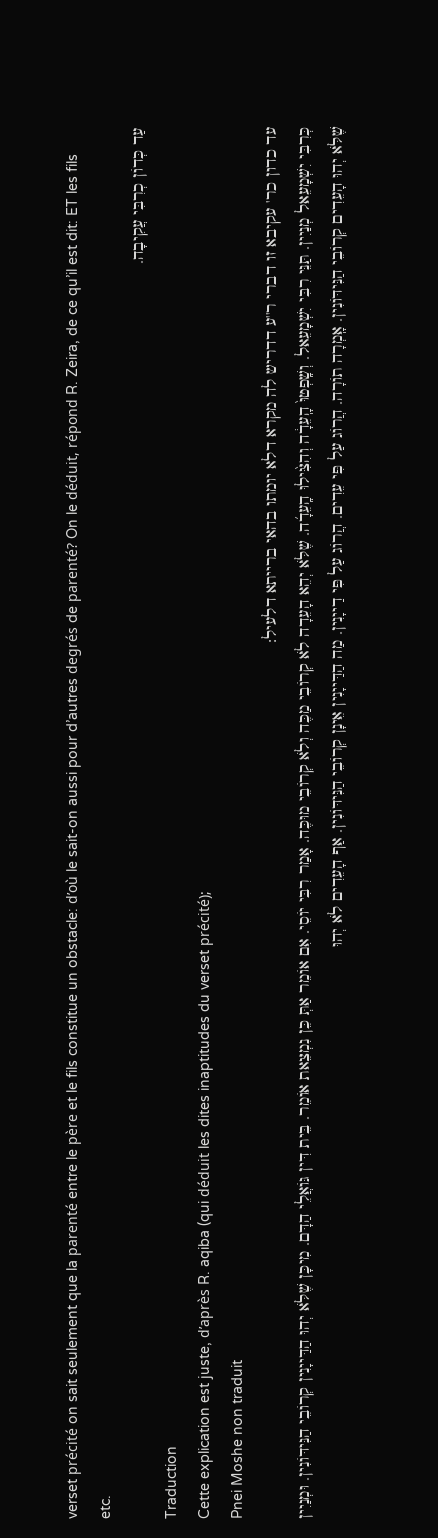verset précité on sait seulement que la parenté entre le père et le fils constitue un obstacle: d’où le sait-on aussi pour d’autres degrés de parenté? On le déduit, répond R. Zeira, de ce qu’il est dit: ET les fils etc.
עַד כְּדוֹן כְרִבִּי עֲקִיבָה.
Traduction
Cette explication est juste, d’après R. aqiba (qui déduit les dites inaptitudes du verset précité);
Pnei Moshe non traduit
עד כדון כר' עקיבא זו דברי ר''ע דדריש לה מקרא דלא יומתו בהאי ברייתא דלעיל:
כְּרִבִּי יִשְׁמָעֵאל מְנַיִין. תַּנֵּי רִבִּי יִשְׁמָעֵאל. וְשָֽׁפְטוּ֙ הָֽעֵדָ֔ה וְהִצִּ֨ילוּ הָֽעֵדָ֜ה. שֶׁלֹּא יְהֵא הָעֵדָה לֹא קְרוֹבֵי מַכֶּה וְלֹא קְרוֹבֵי מוּכֶּה. אָמַר רִבִּי יוֹסֵי. אִם אוֹמֵר אַתְּ כֵּן נִמְצֵאת אוֹמֵר. בֵּית דִּין גּוֹאֲלֵי הַדָּם. מִיכָּן שֶׁלֹּא יְהוּ הַדַּייָנִין קְרוֹבֵי הַנִּידּוֹנִין. וּמְנַיִין שֶׁלֹּא יְהוּ הָעֵדִים קְרוֹבֵי הַנִּידּוֹנִין. אָֽמְרָה תוֹרָה. הֲרוֹג עַל פִּי עֵדִים. הֲרוֹג עַל פִּי דַייָנִין. מַה הַדַּייָנִין אֵינָן קְרוֹבֵי הַנִּידּוֹנִין. אַף הָעֵדִים לֹא יְהוּ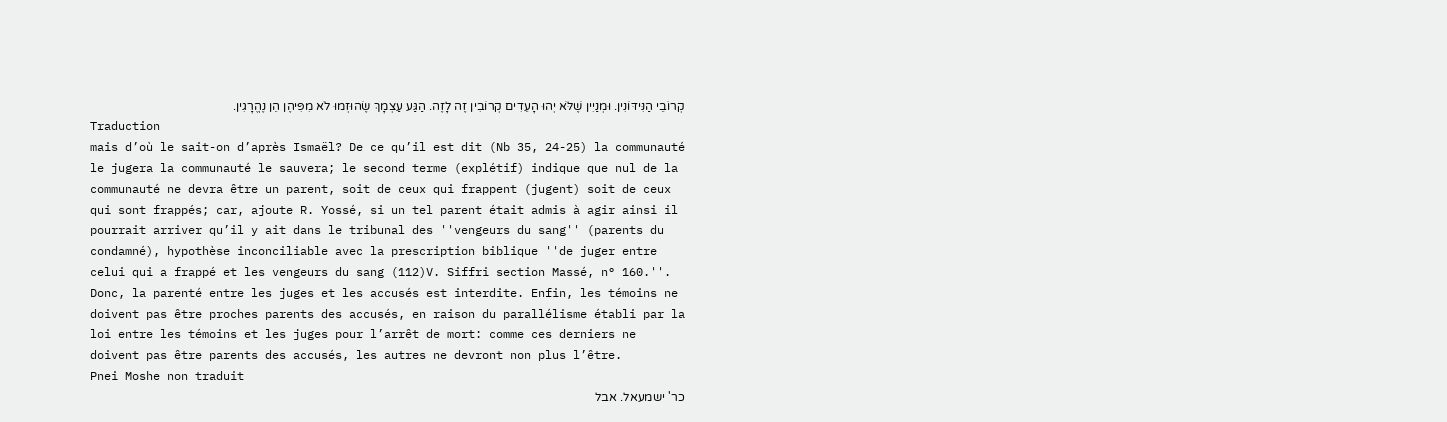קְרוֹבֵי הַנִּידּוֹנִין. וּמְנַיִין שֶׁלֹּא יְהוּ הָעֵדִים קְרוֹבִין זֶה לָזֶה. הַגַּע עַצְמָךְ שֶׂהוּזְמוּ לֹא מִפִּיהֶן הֵן נֶהֱרָגִין.
Traduction
mais d’où le sait-on d’après Ismaël? De ce qu’il est dit (Nb 35, 24-25) la communauté le jugera la communauté le sauvera; le second terme (explétif) indique que nul de la communauté ne devra être un parent, soit de ceux qui frappent (jugent) soit de ceux qui sont frappés; car, ajoute R. Yossé, si un tel parent était admis à agir ainsi il pourrait arriver qu’il y ait dans le tribunal des ''vengeurs du sang'' (parents du condamné), hypothèse inconciliable avec la prescription biblique ''de juger entre celui qui a frappé et les vengeurs du sang (112)V. Siffri section Massé, n° 160.''. Donc, la parenté entre les juges et les accusés est interdite. Enfin, les témoins ne doivent pas être proches parents des accusés, en raison du parallélisme établi par la loi entre les témoins et les juges pour l’arrêt de mort: comme ces derniers ne doivent pas être parents des accusés, les autres ne devront non plus l’être.
Pnei Moshe non traduit
כר' ישמעאל. אבל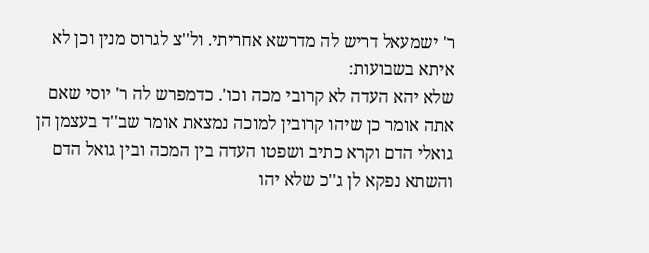ר' ישמעאל דריש לה מדרשא אחריתי. ול''צ לגרוס מנין וכן לא איתא בשבועות:
שלא יהא העדה לא קרובי מכה וכו'. כדמפרש לה ר' יוסי שאם אתה אומר כן שיהו קרובין למוכה נמצאת אומר שב''ד בעצמן הן גואלי הדם וקרא כתיב ושפטו העדה בין המכה ובין גואל הדם והשתא נפקא לן ג''כ שלא יהו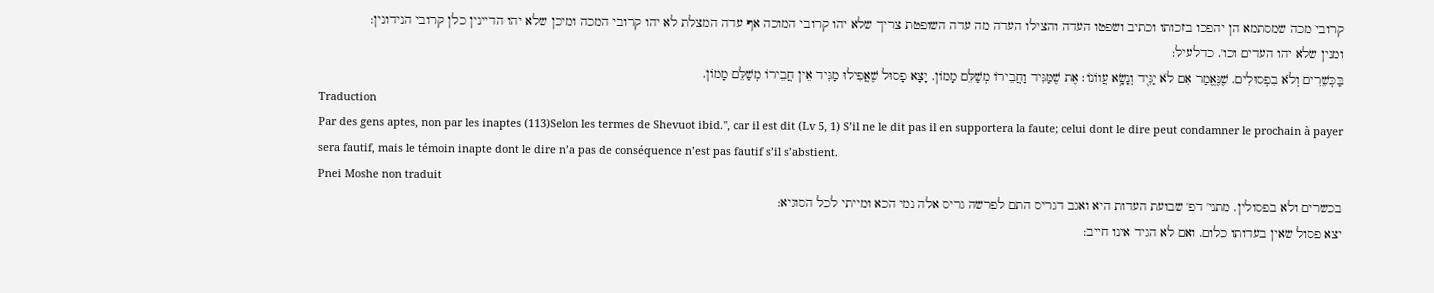קרובי מכה שמסתמא הן יהפכו בזכותו וכתיב ושפטו העדה והצילו העדה מה עדה השופטת צריך שלא יהו קרובי המוכה אף עדה המצלת לא יהו קרובי המכה ומיכן שלא יהו הדיינין כלן קרובי הנידונין:
ומנין שלא יהו העדים וכו'. כדלעיל:
בַּכְּשֵׁרִים וְלֹא בִפְסוּלִים. שֶׁנֶּאֱמַר אִם לֹא יַגִּי֭ד וְנָשָׂ֥א עֲווֹנוֹ׃ אֶת שֶׁמַּגִּיד וַחֲבֵירוֹ מְשַׁלֵּם מָמוֹן. יָצָא פָסוּל שֶׁאֲפִילוּ מַגִּיד אֵין חֲבֵירוֹ מְשַׁלֵּם מָמוֹן.
Traduction
Par des gens aptes, non par les inaptes (113)Selon les termes de Shevuot ibid.'', car il est dit (Lv 5, 1) S’il ne le dit pas il en supportera la faute; celui dont le dire peut condamner le prochain à payer sera fautif, mais le témoin inapte dont le dire n’a pas de conséquence n’est pas fautif s’il s’abstient.
Pnei Moshe non traduit
בכשרים ולא בפסולין. מתני' דפ' שבועת העדות היא ואגב דגריס התם לפרשה גריס אלה נמי הכא ומייתי לכל הסוגיא:
יצא פסול שאין בעדותו כלום. ואם לא הגיד אינו חייב: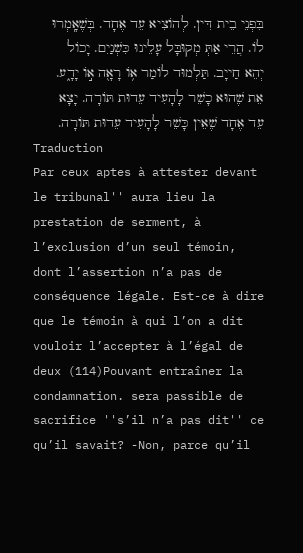בִּפְנֵי בֵית דִּין. לְהוֹצִיא עֵד אֶחָד. בְּשֶׁאָֽמְרוּ לוֹ. הֲרֵי אַתְּ מְקוּבָּל עָלֵינוּ כִּשְׁנַיִם. יָכוֹל יְהֵא חַייָב. תַּלְמוּד לוֹמַר א֥וֹ רָאָ֖ה א֣וֹ יָדָ֑ע. אֵת שֶׁהוּא כָשֵׁר לָהָעִיד עֵדוּת תּוֹרָה. יָצָא עֵד אֶחָד שֶׁאֵין כָּשֵׁר לָהָעִיד עֵדוּת תּוֹרָה.
Traduction
Par ceux aptes à attester devant le tribunal'' aura lieu la prestation de serment, à l’exclusion d’un seul témoin, dont l’assertion n’a pas de conséquence légale. Est-ce à dire que le témoin à qui l’on a dit vouloir l’accepter à l’égal de deux (114)Pouvant entraîner la condamnation. sera passible de sacrifice ''s’il n’a pas dit'' ce qu’il savait? -Non, parce qu’il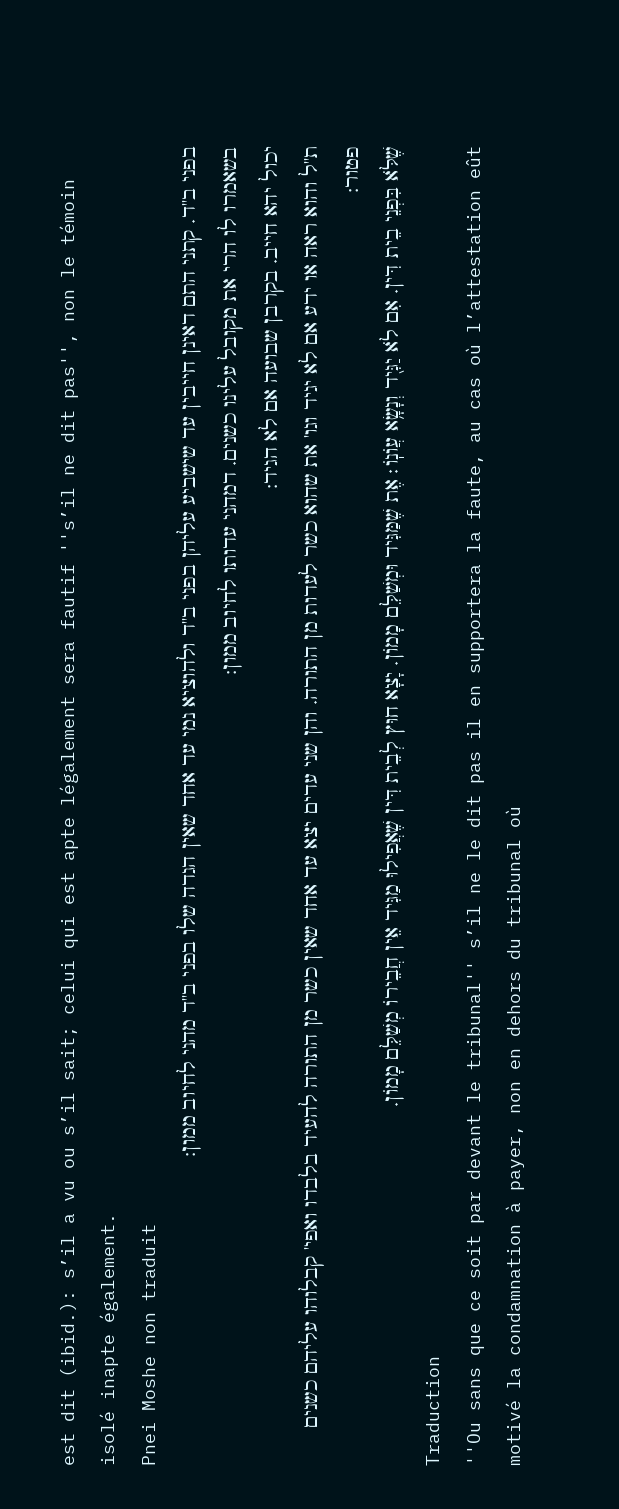est dit (ibid.): s’il a vu ou s’il sait; celui qui est apte légalement sera fautif ''s’il ne dit pas'', non le témoin isolé inapte également.
Pnei Moshe non traduit
בפני ב''ד. קתני התם דאינן חייבין עד שישביע עליהן בפני ב''ד ולהוציא נמי עד אחד שאין הגדה שלו בפני ב''ד מהני לחיוב ממון:
בשאמרו לו הרי את מקובל עלינו כשנים. דמהני עדותו לחיוב ממון:
יכול יהא חייב. בקרבן שבועה אם לא הגיד:
ת''ל והוא ראה או ידע אם לא יגיד וגו' את שהוא כשר לעדות מן התורה. והן שני עדים יצא עד אחד שאין כשר מן התורה להעיד בלבדו ואפי' קבלוהו עליהם כשנים פטור:
שֶׁלֹּא בִּפְנֵי בֵית דִּין. אִם לֹא יַגִּי֭ד וְנָשָׂ֥א עֲוֹנֽוֹ׃ אֶת שֶׁמַּגִּיד וּמְשַׁלֵּם מָמוֹן. יָצָא חוּץ לְבֵית דִּין שֶׁאֲפִילוּ מַגִּיד אֵין חֲבֵירוֹ מְשַׁלֵּם מָמוֹן.
Traduction
''Ou sans que ce soit par devant le tribunal'' s’il ne le dit pas il en supportera la faute, au cas où l’attestation eût motivé la condamnation à payer, non en dehors du tribunal où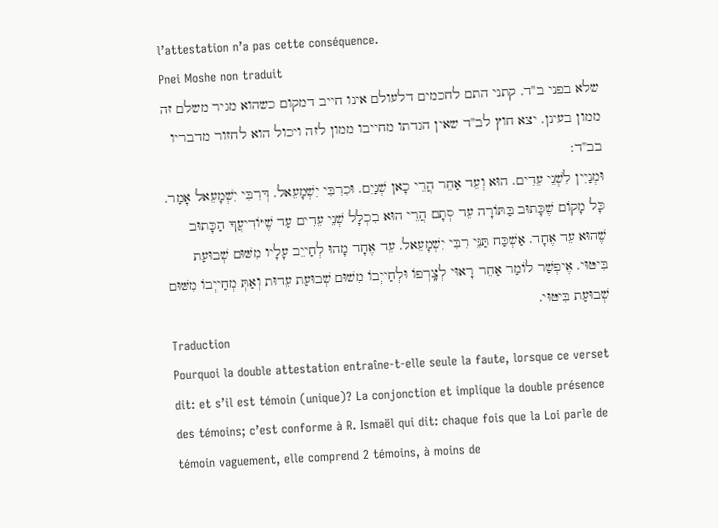l’attestation n’a pas cette conséquence.
Pnei Moshe non traduit
שלא בפני ב''ד. קתני התם לחכמים דלעולם אינו חייב דמקום כשהוא מגיר משלם זה ממון בעינן. יצא חוץ לב''ד שאין הגדתו מחייבו ממון לזה ויכול הוא לחזור מדבריו בב''ד:
וּמְנַיִין לִשְׁנֵי עֵדִים. הוּא וְעֵד אַחֵר הֲרֵי כָאן שְׁנַיִם. וּכִרִבִּי יִשְׁמָעֵאל. דְּרִבִּי יִשְׁמָעֵאל אָמַר. כָּל מָקוֹם שֶׁכָּתוּב בַּתּוֹרָה עֵד סְתָם הֲרֵי הוּא בִכְלָל שְׁנֵי עֵדִים עַד שֶׁיּוֹדִיעֲךָ הַכָּתוּב שֶׁהוּא עֵד אֶחָד. אַשְׁכַּח תַּנֵּי רִבִּי יִשְׁמָעֵאל. עֵד אֶחָד מָהוּ לְחַייֵב עָלָיו מִשּׁוּם שְׁבוּעַת בִּיטּוּי. אֶיפְשַׁר לוֹמַר אַחֵר רָאוּי לְצָֽרְפוֹ וּלְחַייְבוֹ מִשׁוּם שְׁבוּעַת עֵדוּת וְאַתְּ מְחַייְבוֹ מִשּׁוּם שְׁבוּעַת בִּיטּוּי.
Traduction
Pourquoi la double attestation entraîne-t-elle seule la faute, lorsque ce verset dit: et s’il est témoin (unique)? La conjonction et implique la double présence des témoins; c’est conforme à R. Ismaël qui dit: chaque fois que la Loi parle de témoin vaguement, elle comprend 2 témoins, à moins de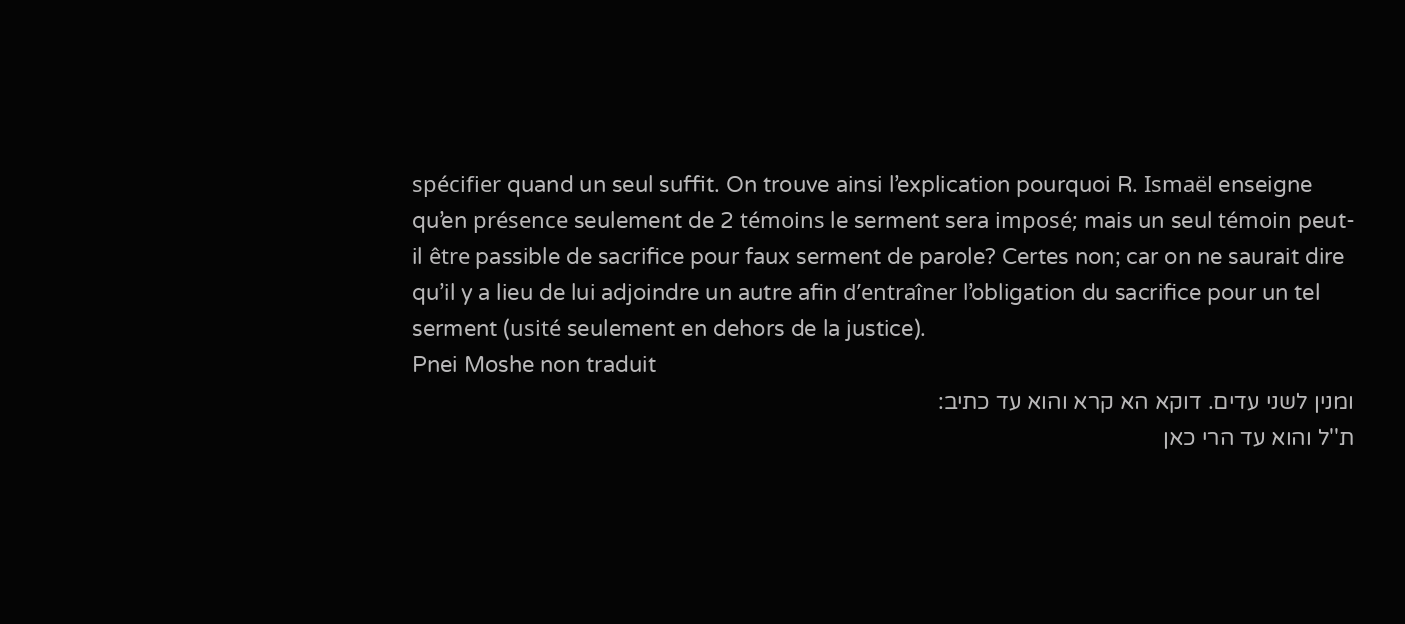spécifier quand un seul suffit. On trouve ainsi l’explication pourquoi R. Ismaël enseigne qu’en présence seulement de 2 témoins le serment sera imposé; mais un seul témoin peut-il être passible de sacrifice pour faux serment de parole? Certes non; car on ne saurait dire qu’il y a lieu de lui adjoindre un autre afin d’entraîner l’obligation du sacrifice pour un tel serment (usité seulement en dehors de la justice).
Pnei Moshe non traduit
ומנין לשני עדים. דוקא הא קרא והוא עד כתיב:
ת''ל והוא עד הרי כאן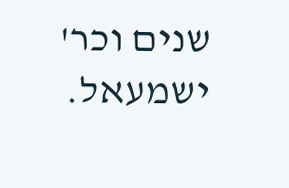שנים וכר' ישמעאל.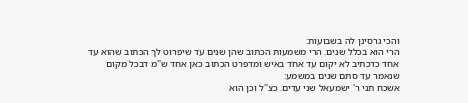והכי גרסינן לה בשבועות:
הרי הוא בכלל שנים. הרי משמעות הכתוב שהן שנים עד שיפרוט לך הכתוב שהוא עד אחד כדכתיב לא יקום עד אחד באיש ומדפרט הכתוב כאן אחד ש''מ דבכל מקום שנאמר עד סתם שנים במשמע:
אשכח תני ר' ישמעאל שני עדים. כצ''ל וכן הוא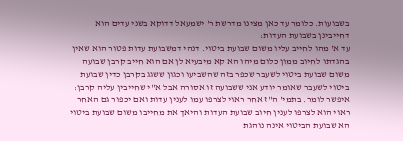בשבועות. כלומר עד כאן מצינו מדרשת ר' ישמעאל דדוקא בשני עדים הוא דחייבינן בשבועת העדות:
עד א' מהו לחייב עליו משום שבועת ביטוי. דנהי דמשבועת עדות פטור הוא שאין בהגדתו לחיוב ממון כלום מיהו הא קא מיבעיא לן אם הוא חייב קרבן שבועה משום שבועת ביטוי לשעבר שכפר בזה שהשביעו וכגון ששגג בקרבן כדין שבועת ביטוי לשעבר שאומר יודע אני ששבועה זו אסורה אבל א''י שחייבין עליה קרבן:
איפשר לומר. בתמי' ה''ז אחר ראוי לצרפו עמו לענין עדות ואם יכפור גם האחר ראוי הוא לצרפו לענין חיוב שבועת העדות והיאך את מחייבו משום שבועת ביטוי הא שבועת הביטוי אינה נוהגת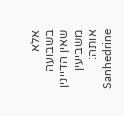אלא בשבועה שאין הדיינין משביעין אותה:
Sanhedrine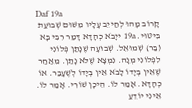Daf 19a
קָרוֹב מָהוּ לְחַייֵב עָלָיו מִשּׁוּם שְׁבוּעַת בִּיטּוּי. 19a ייָבֹא כְהָדָא דָּמַר רִבִּי בָּא (בַּר) שְׁמוּאֵל. שְׁבוּעָה שֶׁנָּתַן פְּלוֹנִי לִפְלוֹנִי מְנָה. נִמְצָא שֶׁלֹּא נָתַן. מֵאַחַר שֶׁאֵין בְּיָדוֹ לָבֹא אֵין בְּיָדוֹ לְשֶׁעָבַר. אוֹ כְהָדָא. אָמַר לוֹ. הֵיכָן שׁוֹרִי. אָמַר לוֹ. אֵינִי יוֹדֵעַ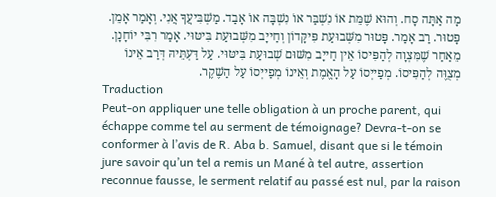מָה אַתָּה סָח. וְהוּא שֶׁמֵּת אוֹ נִשְׁבַּר אוֹ נִשְׁבָּה אוֹ אָבַד. מַשְׁבִּיעֲךָ אֲנִי. וְאָמַר אָמֵן. פָּטוּר. רַב אָמַר. פָּטוּר מִשְּׁבוּעַת פִּיקָּדוֹן וְחַייָב מִשְּׁבוּעַת בִּיטּוּי. אָמַר רִבִּי יוֹחָנָן. מֵאַחַר שֶׁמִּצְוָה לְהַפִּיסוֹ אֵין חַייָב מִשּׁוּם שְׁבוּעַת בִּיטּוּי. עַל דַּעְתֵּיהּ דְּרַב אֵינוֹ מְצֻוֶּה לְהַפִּיסוֹ. מְפַייְסוֹ עַל הָאֱמֶת וְאֵינוֹ מְפַייְסוֹ עַל הַשֶׁקֶר.
Traduction
Peut-on appliquer une telle obligation à un proche parent, qui échappe comme tel au serment de témoignage? Devra-t-on se conformer à l’avis de R. Aba b. Samuel, disant que si le témoin jure savoir qu’un tel a remis un Mané à tel autre, assertion reconnue fausse, le serment relatif au passé est nul, par la raison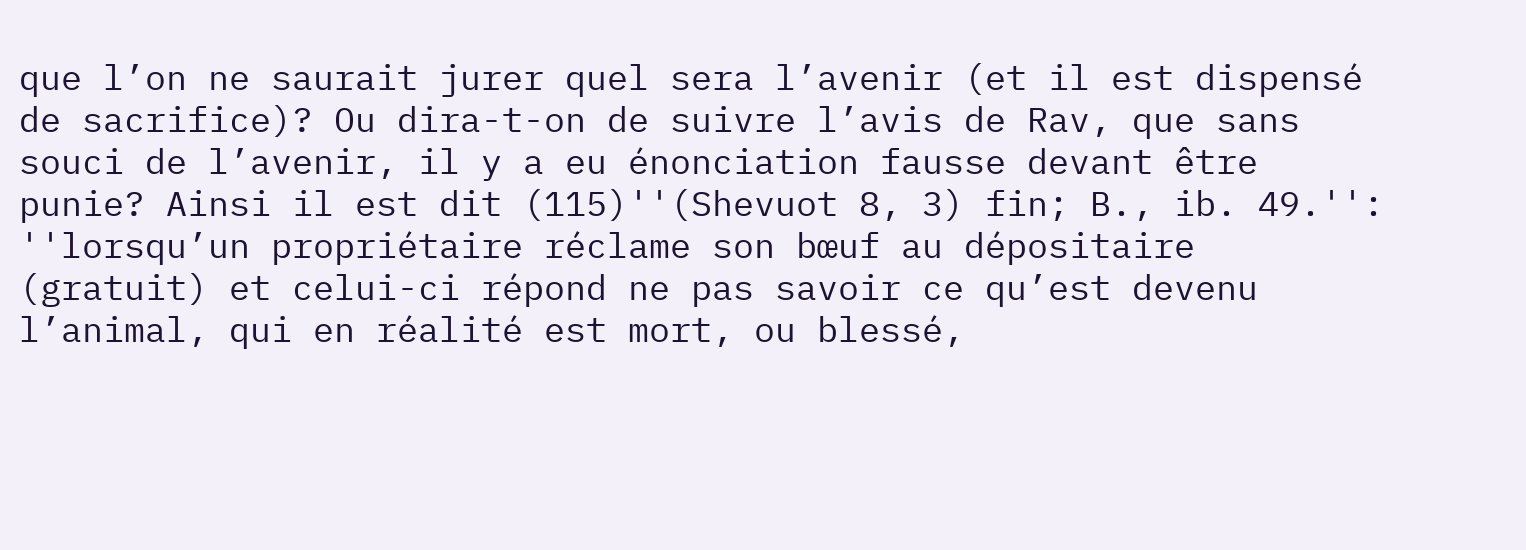que l’on ne saurait jurer quel sera l’avenir (et il est dispensé de sacrifice)? Ou dira-t-on de suivre l’avis de Rav, que sans souci de l’avenir, il y a eu énonciation fausse devant être punie? Ainsi il est dit (115)''(Shevuot 8, 3) fin; B., ib. 49.'': ''lorsqu’un propriétaire réclame son bœuf au dépositaire (gratuit) et celui-ci répond ne pas savoir ce qu’est devenu l’animal, qui en réalité est mort, ou blessé,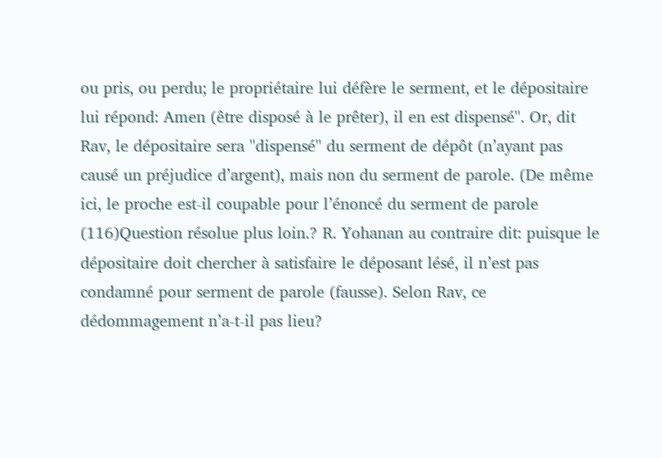ou pris, ou perdu; le propriétaire lui défère le serment, et le dépositaire lui répond: Amen (être disposé à le prêter), il en est dispensé''. Or, dit Rav, le dépositaire sera ''dispensé'' du serment de dépôt (n’ayant pas causé un préjudice d’argent), mais non du serment de parole. (De même ici, le proche est-il coupable pour l’énoncé du serment de parole (116)Question résolue plus loin.? R. Yohanan au contraire dit: puisque le dépositaire doit chercher à satisfaire le déposant lésé, il n’est pas condamné pour serment de parole (fausse). Selon Rav, ce dédommagement n’a-t-il pas lieu?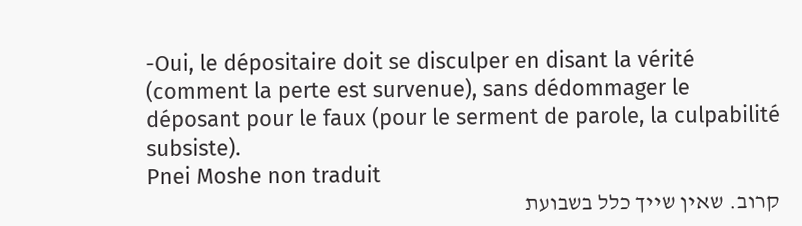-Oui, le dépositaire doit se disculper en disant la vérité (comment la perte est survenue), sans dédommager le déposant pour le faux (pour le serment de parole, la culpabilité subsiste).
Pnei Moshe non traduit
קרוב. שאין שייך כלל בשבועת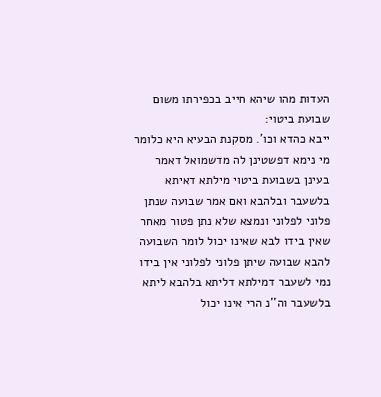העדות מהו שיהא חייב בכפירתו משום שבועת ביטוי:
ייבא כהדא וכו'. מסקנת הבעיא היא כלומר מי נימא דפשטינן לה מדשמואל דאמר בעינן בשבועת ביטוי מילתא דאיתא בלשעבר ובלהבא ואם אמר שבועה שנתן פלוני לפלוני ונמצא שלא נתן פטור מאחר שאין בידו לבא שאינו יכול לומר השבועה להבא שבועה שיתן פלוני לפלוני אין בידו נמי לשעבר דמילתא דליתא בלהבא ליתא בלשעבר וה''נ הרי אינו יכול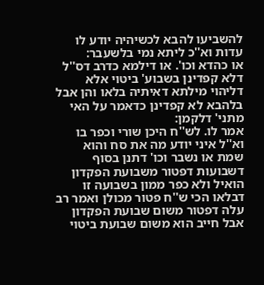להשביעו להבא לכשיהיה יודע לו עדות וא''כ ליתא נמי בלשעבר:
או כהדא וכו'. או דילמא כדרב דס''ל דלא קפדינן בשבוע' ביטוי אלא דליהוי מילתא דאיתיה בלאו והן אבל בלהבא לא קפדינן כדאמר על האי מתני' דלקמן:
אמר לו. לש''ח היכן שורי וכפר בו וא''ל איני יודע מה את סח והוא שמת או נשבר וכו' דתנן בסוף דשבועות דפטור משבועת הפקדון הואיל ולא כפר ממון בשבועה זו דבלאו הכי ש''ח פטור מכולן ואמר רב עלה דפטור משום שבועת הפקדון אבל חייב הוא משום שבועת ביטוי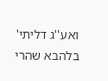ואע''ג דליתי' בלהבא שהרי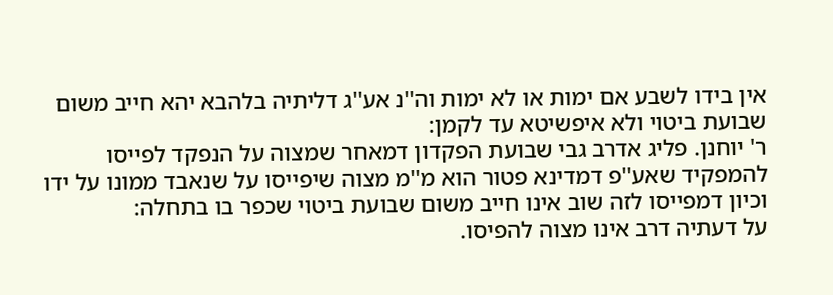אין בידו לשבע אם ימות או לא ימות וה''נ אע''ג דליתיה בלהבא יהא חייב משום שבועת ביטוי ולא איפשיטא עד לקמן:
ר' יוחנן. פליג אדרב גבי שבועת הפקדון דמאחר שמצוה על הנפקד לפייסו להמפקיד שאע''פ דמדינא פטור הוא מ''מ מצוה שיפייסו על שנאבד ממונו על ידו וכיון דמפייסו לזה שוב אינו חייב משום שבועת ביטוי שכפר בו בתחלה:
על דעתיה דרב אינו מצוה להפיסו.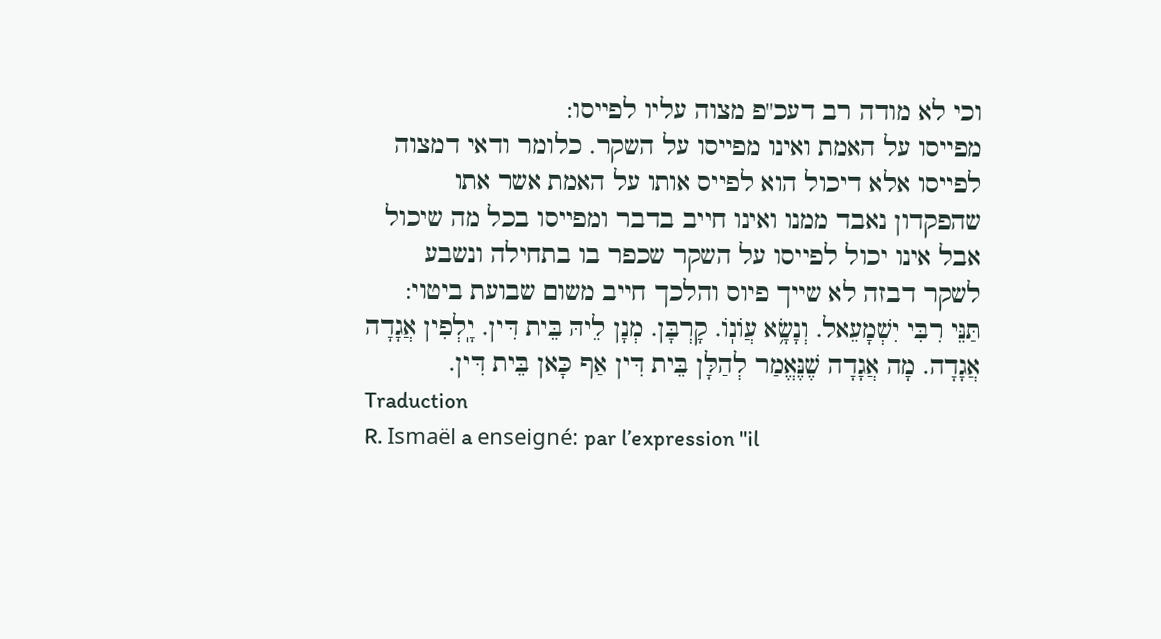וכי לא מודה רב דעכ''פ מצוה עליו לפייסו:
מפייסו על האמת ואינו מפייסו על השקר. כלומר ודאי דמצוה לפייסו אלא דיכול הוא לפייס אותו על האמת אשר אתו שהפקדון נאבד ממנו ואינו חייב בדבר ומפייסו בכל מה שיכול אבל אינו יכול לפייסו על השקר שכפר בו בתחילה ונשבע לשקר דבזה לא שייך פיוס והלכך חייב משום שבועת ביטוי:
תַּנֵּי רִבִּי יִשְׁמָעֵאל. וְנָשָׂ֥א עֲוֹנֽוֹ. קָרְבָּן. מְנָן לֵיהּ בֵּית דִּין. יָֽלְפִין אֲגָדָה אֲגָדָה. מָה אֲגָדָה שֶׁנֶּאֱמַר לְהַלָּן בֵּית דִּין אַף כָּאן בֵּית דִּין.
Traduction
R. Ismaël a enseigné: par l’expression ''il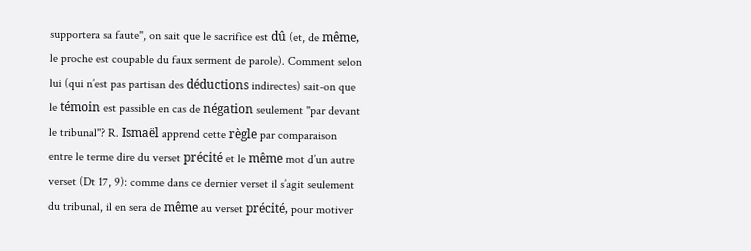supportera sa faute'', on sait que le sacrifice est dû (et, de même, le proche est coupable du faux serment de parole). Comment selon lui (qui n’est pas partisan des déductions indirectes) sait-on que le témoin est passible en cas de négation seulement ''par devant le tribunal''? R. Ismaël apprend cette règle par comparaison entre le terme dire du verset précité et le même mot d’un autre verset (Dt 17, 9): comme dans ce dernier verset il s’agit seulement du tribunal, il en sera de même au verset précité, pour motiver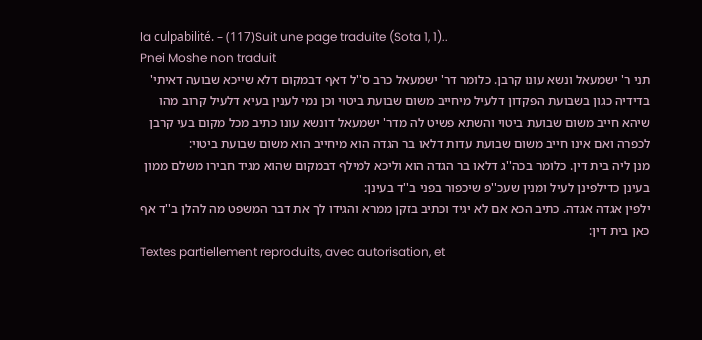la culpabilité. – (117)Suit une page traduite (Sota 1, 1)..
Pnei Moshe non traduit
תני ר' ישמעאל ונשא עונו קרבן. כלומר דר' ישמעאל כרב ס''ל דאף דבמקום דלא שייכא שבועה דאיתי' בדידיה כגון בשבועת הפקדון דלעיל מיחייב משום שבועת ביטוי וכן נמי לענין בעיא דלעיל קרוב מהו שיהא חייב משום שבועת ביטוי והשתא פשיט לה מדר' ישמעאל דונשא עונו כתיב מכל מקום בעי קרבן לכפרה ואם אינו חייב משום שבועת עדות דלאו בר הגדה הוא מיחייב הוא משום שבועת ביטוי:
מנן ליה בית דין. כלומר בכה''ג דלאו בר הגדה הוא וליכא למילף דבמקום שהוא מגיד חבירו משלם ממון בעינן כדילפינן לעיל ומנין שעכ''פ שיכפור בפני ב''ד בעינן:
ילפין אגדה אגדה. כתיב הכא אם לא יגיד וכתיב בזקן ממרא והגידו לך את דבר המשפט מה להלן ב''ד אף כאן בית דין:
Textes partiellement reproduits, avec autorisation, et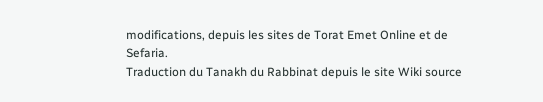modifications, depuis les sites de Torat Emet Online et de Sefaria.
Traduction du Tanakh du Rabbinat depuis le site Wiki source